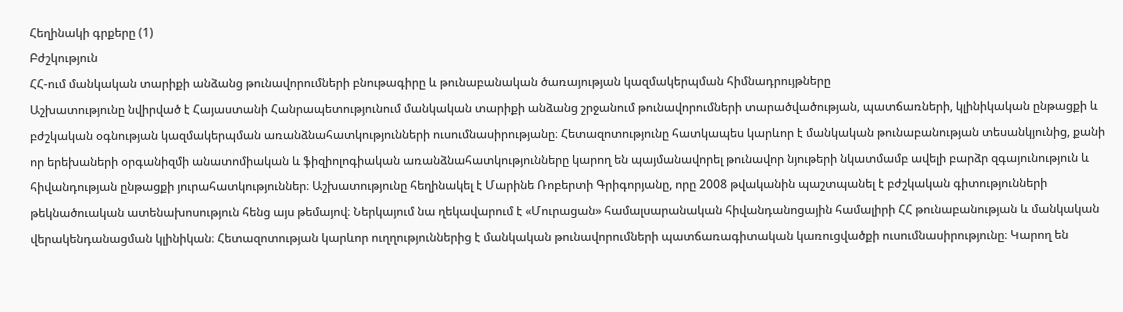Հեղինակի գրքերը (1)
Բժշկություն
ՀՀ-ում մանկական տարիքի անձանց թունավորումների բնութագիրը և թունաբանական ծառայության կազմակերպման հիմնադրույթները
Աշխատությունը նվիրված է Հայաստանի Հանրապետությունում մանկական տարիքի անձանց շրջանում թունավորումների տարածվածության, պատճառների, կլինիկական ընթացքի և բժշկական օգնության կազմակերպման առանձնահատկությունների ուսումնասիրությանը։ Հետազոտությունը հատկապես կարևոր է մանկական թունաբանության տեսանկյունից, քանի որ երեխաների օրգանիզմի անատոմիական և ֆիզիոլոգիական առանձնահատկությունները կարող են պայմանավորել թունավոր նյութերի նկատմամբ ավելի բարձր զգայունություն և հիվանդության ընթացքի յուրահատկություններ։ Աշխատությունը հեղինակել է Մարինե Ռոբերտի Գրիգորյանը, որը 2008 թվականին պաշտպանել է բժշկական գիտությունների թեկնածուական ատենախոսություն հենց այս թեմայով։ Ներկայում նա ղեկավարում է «Մուրացան» համալսարանական հիվանդանոցային համալիրի ՀՀ թունաբանության և մանկական վերակենդանացման կլինիկան։ Հետազոտության կարևոր ուղղություններից է մանկական թունավորումների պատճառագիտական կառուցվածքի ուսումնասիրությունը։ Կարող են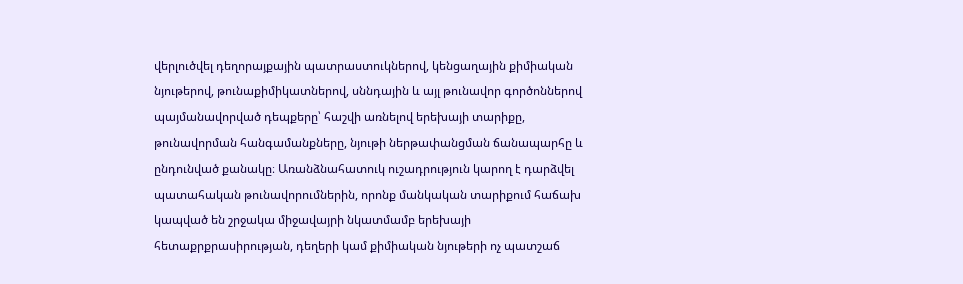վերլուծվել դեղորայքային պատրաստուկներով, կենցաղային քիմիական նյութերով, թունաքիմիկատներով, սննդային և այլ թունավոր գործոններով պայմանավորված դեպքերը՝ հաշվի առնելով երեխայի տարիքը, թունավորման հանգամանքները, նյութի ներթափանցման ճանապարհը և ընդունված քանակը։ Առանձնահատուկ ուշադրություն կարող է դարձվել պատահական թունավորումներին, որոնք մանկական տարիքում հաճախ կապված են շրջակա միջավայրի նկատմամբ երեխայի հետաքրքրասիրության, դեղերի կամ քիմիական նյութերի ոչ պատշաճ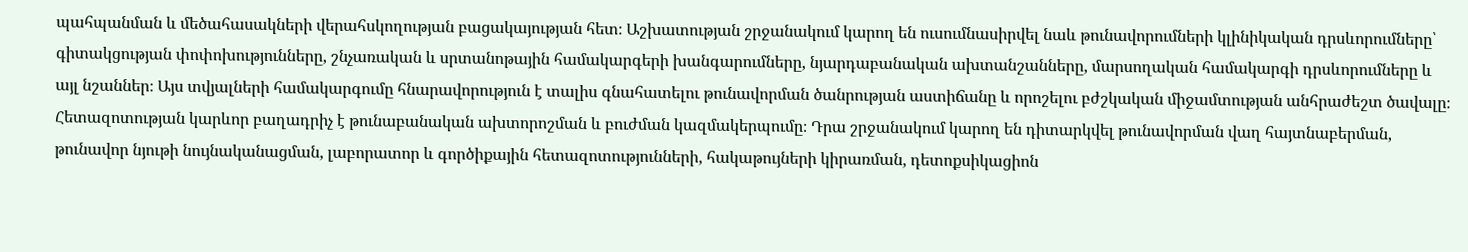պահպանման և մեծահասակների վերահսկողության բացակայության հետ։ Աշխատության շրջանակում կարող են ուսումնասիրվել նաև թունավորումների կլինիկական դրսևորումները՝ գիտակցության փոփոխությունները, շնչառական և սրտանոթային համակարգերի խանգարումները, նյարդաբանական ախտանշանները, մարսողական համակարգի դրսևորումները և այլ նշաններ։ Այս տվյալների համակարգումը հնարավորություն է տալիս գնահատելու թունավորման ծանրության աստիճանը և որոշելու բժշկական միջամտության անհրաժեշտ ծավալը։ Հետազոտության կարևոր բաղադրիչ է թունաբանական ախտորոշման և բուժման կազմակերպումը։ Դրա շրջանակում կարող են դիտարկվել թունավորման վաղ հայտնաբերման, թունավոր նյութի նույնականացման, լաբորատոր և գործիքային հետազոտությունների, հակաթույների կիրառման, դետոքսիկացիոն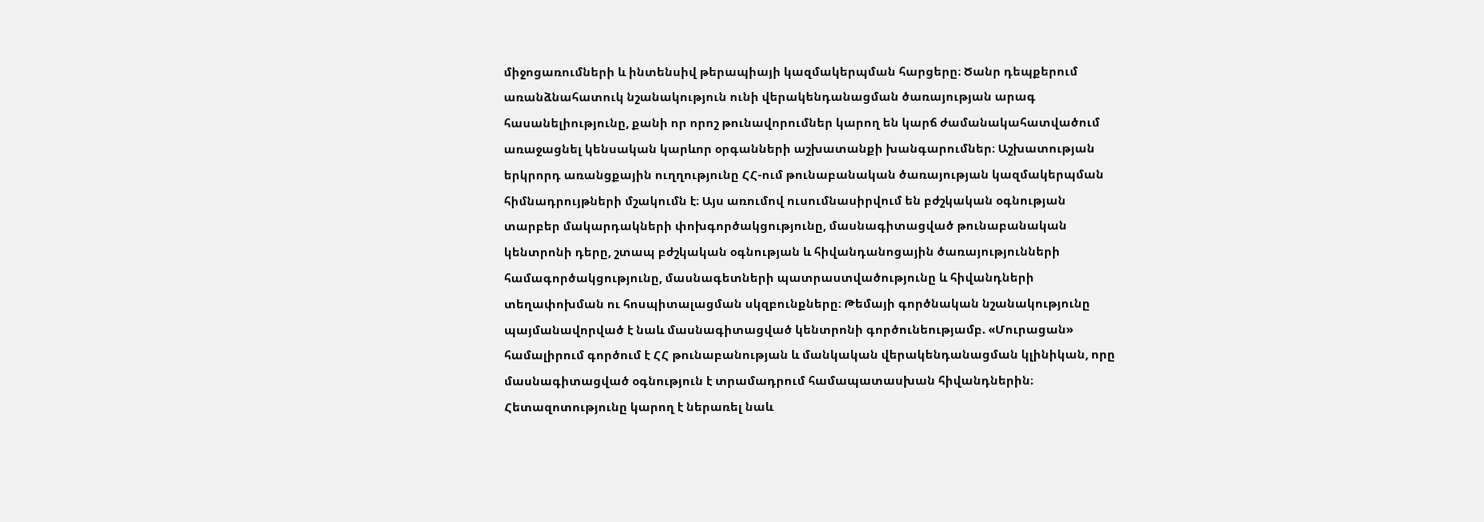միջոցառումների և ինտենսիվ թերապիայի կազմակերպման հարցերը։ Ծանր դեպքերում առանձնահատուկ նշանակություն ունի վերակենդանացման ծառայության արագ հասանելիությունը, քանի որ որոշ թունավորումներ կարող են կարճ ժամանակահատվածում առաջացնել կենսական կարևոր օրգանների աշխատանքի խանգարումներ։ Աշխատության երկրորդ առանցքային ուղղությունը ՀՀ-ում թունաբանական ծառայության կազմակերպման հիմնադրույթների մշակումն է։ Այս առումով ուսումնասիրվում են բժշկական օգնության տարբեր մակարդակների փոխգործակցությունը, մասնագիտացված թունաբանական կենտրոնի դերը, շտապ բժշկական օգնության և հիվանդանոցային ծառայությունների համագործակցությունը, մասնագետների պատրաստվածությունը և հիվանդների տեղափոխման ու հոսպիտալացման սկզբունքները։ Թեմայի գործնական նշանակությունը պայմանավորված է նաև մասնագիտացված կենտրոնի գործունեությամբ. «Մուրացան» համալիրում գործում է ՀՀ թունաբանության և մանկական վերակենդանացման կլինիկան, որը մասնագիտացված օգնություն է տրամադրում համապատասխան հիվանդներին։ Հետազոտությունը կարող է ներառել նաև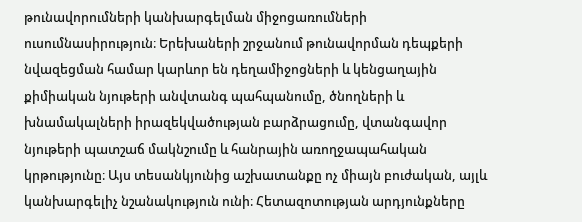թունավորումների կանխարգելման միջոցառումների ուսումնասիրություն։ Երեխաների շրջանում թունավորման դեպքերի նվազեցման համար կարևոր են դեղամիջոցների և կենցաղային քիմիական նյութերի անվտանգ պահպանումը, ծնողների և խնամակալների իրազեկվածության բարձրացումը, վտանգավոր նյութերի պատշաճ մակնշումը և հանրային առողջապահական կրթությունը։ Այս տեսանկյունից աշխատանքը ոչ միայն բուժական, այլև կանխարգելիչ նշանակություն ունի։ Հետազոտության արդյունքները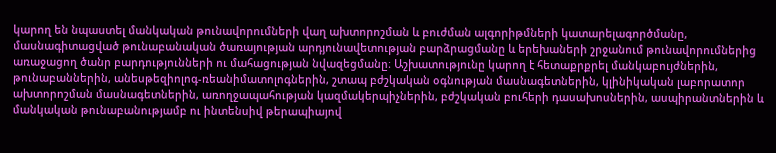կարող են նպաստել մանկական թունավորումների վաղ ախտորոշման և բուժման ալգորիթմների կատարելագործմանը, մասնագիտացված թունաբանական ծառայության արդյունավետության բարձրացմանը և երեխաների շրջանում թունավորումներից առաջացող ծանր բարդությունների ու մահացության նվազեցմանը։ Աշխատությունը կարող է հետաքրքրել մանկաբույժներին, թունաբաններին, անեսթեզիոլոգ-ռեանիմատոլոգներին, շտապ բժշկական օգնության մասնագետներին, կլինիկական լաբորատոր ախտորոշման մասնագետներին, առողջապահության կազմակերպիչներին, բժշկական բուհերի դասախոսներին, ասպիրանտներին և մանկական թունաբանությամբ ու ինտենսիվ թերապիայով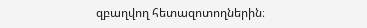զբաղվող հետազոտողներին։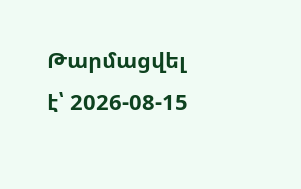Թարմացվել է՝ 2026-08-15